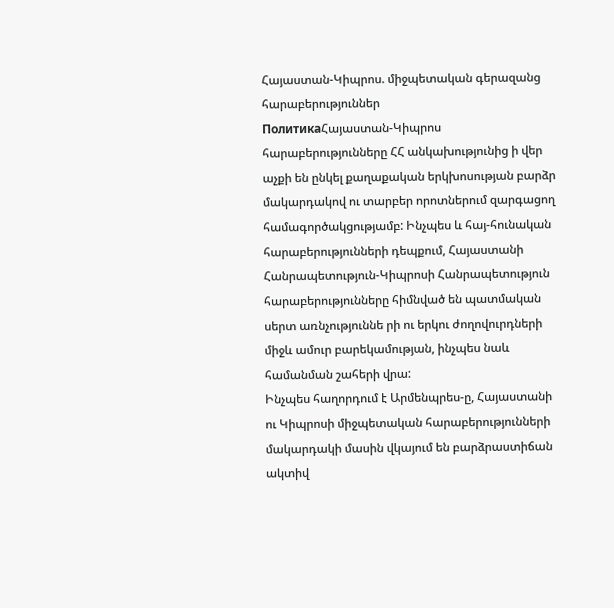Հայաստան-Կիպրոս. միջպետական գերազանց հարաբերություններ
ПолитикаՀայաստան-Կիպրոս հարաբերությունները ՀՀ անկախությունից ի վեր աչքի են ընկել քաղաքական երկխոսության բարձր մակարդակով ու տարբեր որոտներում զարգացող համագործակցությամբ: Ինչպես և հայ-հունական հարաբերությունների դեպքում, Հայաստանի Հանրապետություն-Կիպրոսի Հանրապետություն հարաբերությունները հիմնված են պատմական սերտ առնչություննե րի ու երկու ժողովուրդների միջև ամուր բարեկամության, ինչպես նաև համանման շահերի վրա:
Ինչպես հաղորդում է Արմենպրես-ը, Հայաստանի ու Կիպրոսի միջպետական հարաբերությունների մակարդակի մասին վկայում են բարձրաստիճան ակտիվ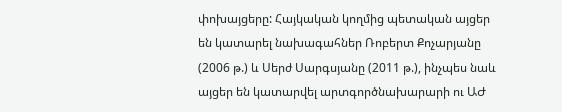փոխայցերը: Հայկական կողմից պետական այցեր են կատարել նախագահներ Ռոբերտ Քոչարյանը (2006 թ.) և Սերժ Սարգսյանը (2011 թ.), ինչպես նաև այցեր են կատարվել արտգործնախարարի ու ԱԺ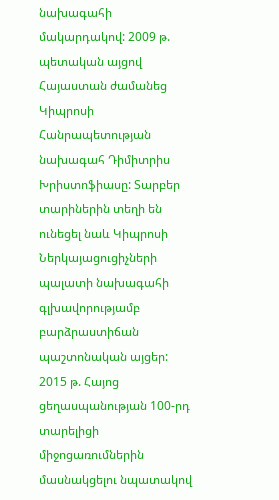նախագահի մակարդակով: 2009 թ. պետական այցով Հայաստան ժամանեց Կիպրոսի Հանրապետության նախագահ Դիմիտրիս Խրիստոֆիասը: Տարբեր տարիներին տեղի են ունեցել նաև Կիպրոսի Ներկայացուցիչների պալատի նախագահի գլխավորությամբ բարձրաստիճան պաշտոնական այցեր:
2015 թ. Հայոց ցեղասպանության 100-րդ տարելիցի միջոցառումներին մասնակցելու նպատակով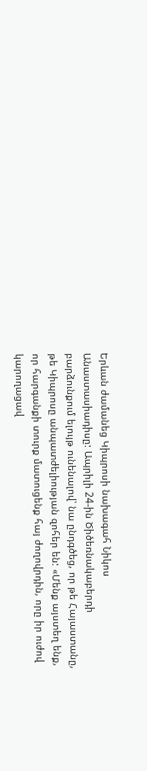Երևան ժամանեց Կիպրոսի նախագահ Նիկոս Անաստասիադիսը: Ապրիլի 24-ին Ծիծեռնակաբերդի բարձունքում ելույթ ունենալով՝ նա ընդգծեց, որ թե Հայաստանը, թե Կիպրոսը անպատժելիության զոհեր են: «Մենք այստեղ ենք, որ հարգանքի տուրք մատուցենք հայ ժողովրդին, որը իր ուժով կարողացավ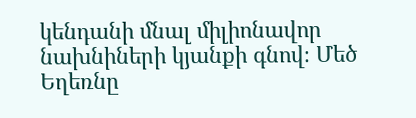կենդանի մնալ միլիոնավոր նախնիների կյանքի գնով։ Մեծ Եղեռնը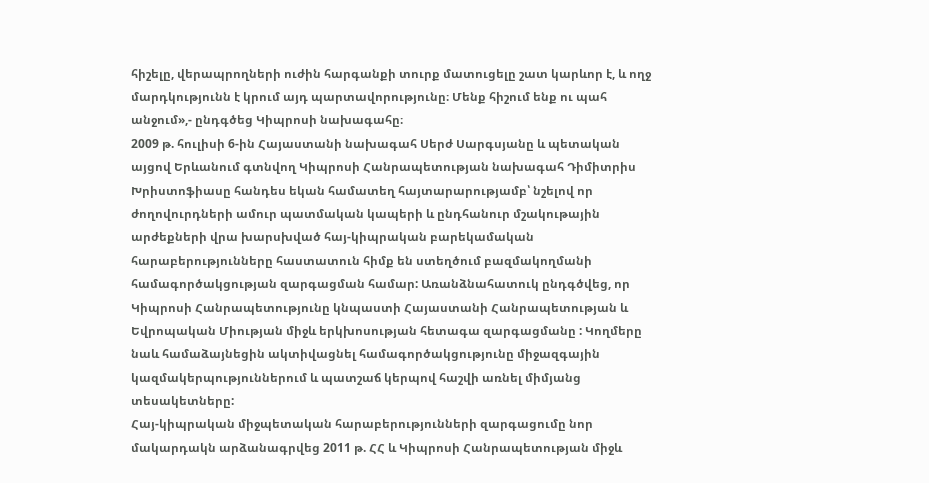հիշելը, վերապրողների ուժին հարգանքի տուրք մատուցելը շատ կարևոր է, և ողջ մարդկությունն է կրում այդ պարտավորությունը։ Մենք հիշում ենք ու պահ անջում»,- ընդգծեց Կիպրոսի նախագահը։
2009 թ. հուլիսի 6-ին Հայաստանի նախագահ Սերժ Սարգսյանը և պետական այցով Երևանում գտնվող Կիպրոսի Հանրապետության նախագահ Դիմիտրիս Խրիստոֆիասը հանդես եկան համատեղ հայտարարությամբ՝ նշելով որ ժողովուրդների ամուր պատմական կապերի և ընդհանուր մշակութային արժեքների վրա խարսխված հայ-կիպրական բարեկամական հարաբերությունները հաստատուն հիմք են ստեղծում բազմակողմանի համագործակցության զարգացման համար: Առանձնահատուկ ընդգծվեց, որ Կիպրոսի Հանրապետությունը կնպաստի Հայաստանի Հանրապետության և Եվրոպական Միության միջև երկխոսության հետագա զարգացմանը : Կողմերը նաև համաձայնեցին ակտիվացնել համագործակցությունը միջազգային կազմակերպություններում և պատշաճ կերպով հաշվի առնել միմյանց տեսակետները:
Հայ-կիպրական միջպետական հարաբերությունների զարգացումը նոր մակարդակն արձանագրվեց 2011 թ. ՀՀ և Կիպրոսի Հանրապետության միջև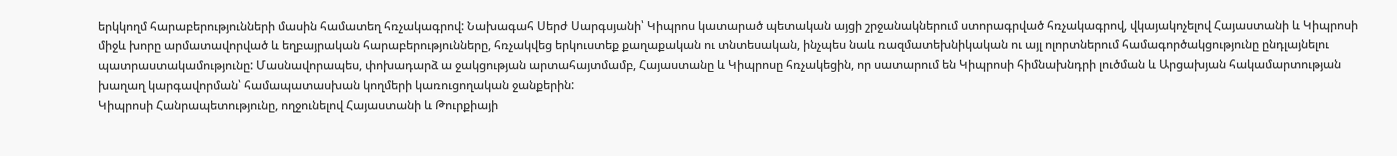երկկողմ հարաբերությունների մասին համատեղ հռչակագրով: Նախագահ Սերժ Սարգսյանի՝ Կիպրոս կատարած պետական այցի շրջանակներում ստորագրված հռչակագրով, վկայակոչելով Հայաստանի և Կիպրոսի միջև խորը արմատավորված և եղբայրական հարաբերությունները, հռչակվեց երկուստեք քաղաքական ու տնտեսական, ինչպես նաև ռազմատեխնիկական ու այլ ոլորտներում համագործակցությունը ընդլայնելու պատրաստակամությունը: Մասնավորապես, փոխադարձ ա ջակցության արտահայտմամբ, Հայաստանը և Կիպրոսը հռչակեցին, որ սատարում են Կիպրոսի հիմնախնդրի լուծման և Արցախյան հակամարտության խաղաղ կարգավորման՝ համապատասխան կողմերի կառուցողական ջանքերին:
Կիպրոսի Հանրապետությունը, ողջունելով Հայաստանի և Թուրքիայի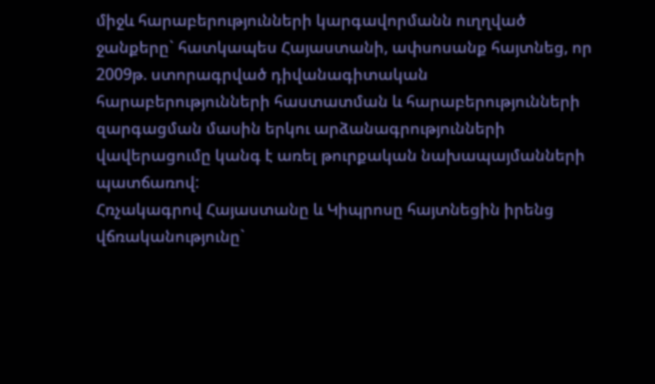միջև հարաբերությունների կարգավորմանն ուղղված ջանքերը` հատկապես Հայաստանի, ափսոսանք հայտնեց, որ 2009թ. ստորագրված դիվանագիտական հարաբերությունների հաստատման և հարաբերությունների զարգացման մասին երկու արձանագրությունների վավերացումը կանգ է առել թուրքական նախապայմանների պատճառով:
Հռչակագրով Հայաստանը և Կիպրոսը հայտնեցին իրենց վճռականությունը`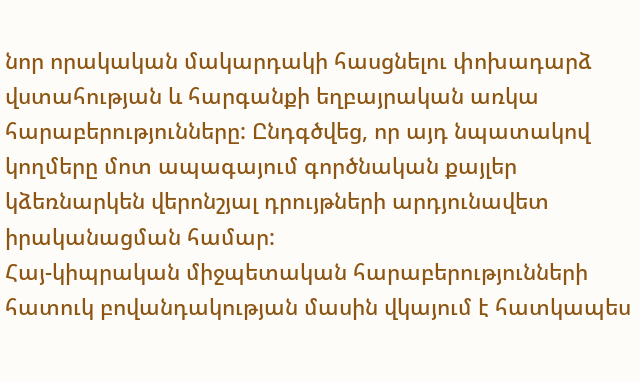նոր որակական մակարդակի հասցնելու փոխադարձ վստահության և հարգանքի եղբայրական առկա հարաբերությունները: Ընդգծվեց, որ այդ նպատակով կողմերը մոտ ապագայում գործնական քայլեր կձեռնարկեն վերոնշյալ դրույթների արդյունավետ իրականացման համար:
Հայ-կիպրական միջպետական հարաբերությունների հատուկ բովանդակության մասին վկայում է հատկապես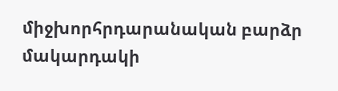միջխորհրդարանական բարձր մակարդակի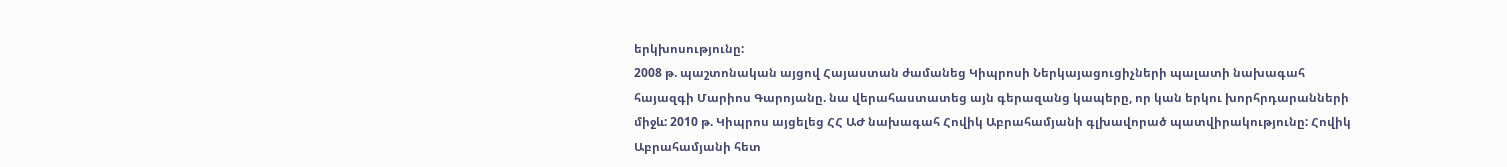երկխոսությունը:
2008 թ. պաշտոնական այցով Հայաստան ժամանեց Կիպրոսի Ներկայացուցիչների պալատի նախագահ հայազգի Մարիոս Գարոյանը. նա վերահաստատեց այն գերազանց կապերը, որ կան երկու խորհրդարանների միջև: 2010 թ. Կիպրոս այցելեց ՀՀ ԱԺ նախագահ Հովիկ Աբրահամյանի գլխավորած պատվիրակությունը: Հովիկ Աբրահամյանի հետ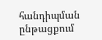հանդիպման ընթացքում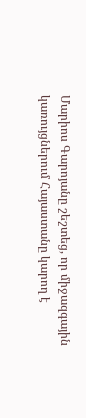Մարիոս Գարոյանը շեշտեց, որ միջազգային կառույցներում Հայաստանը կարող է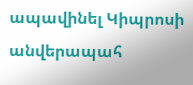ապավինել Կիպրոսի անվերապահ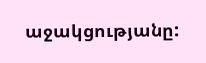աջակցությանը: